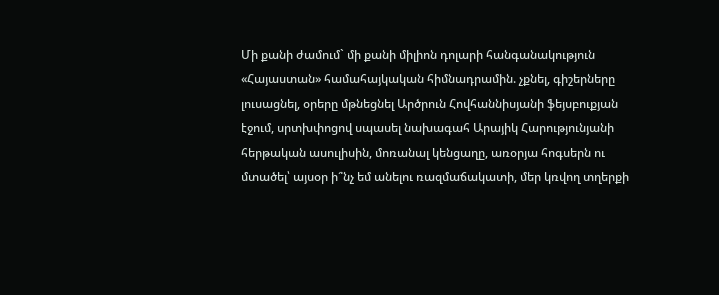Մի քանի ժամում` մի քանի միլիոն դոլարի հանգանակություն «Հայաստան» համահայկական հիմնադրամին. չքնել, գիշերները լուսացնել, օրերը մթնեցնել Արծրուն Հովհաննիսյանի ֆեյսբուքյան էջում, սրտխփոցով սպասել նախագահ Արայիկ Հարությունյանի հերթական ասուլիսին, մոռանալ կենցաղը, առօրյա հոգսերն ու մտածել՝ այսօր ի՞նչ եմ անելու ռազմաճակատի, մեր կռվող տղերքի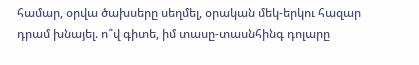համար, օրվա ծախսերը սեղմել, օրական մեկ-երկու հազար դրամ խնայել. ո՞վ գիտե, իմ տասը-տասնհինգ դոլարը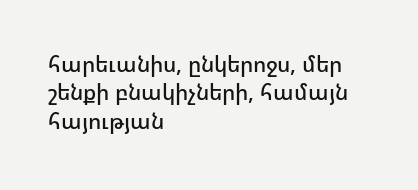հարեւանիս, ընկերոջս, մեր շենքի բնակիչների, համայն հայության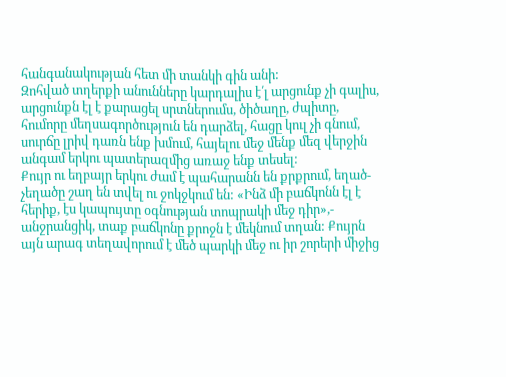հանգանակության հետ մի տանկի գին անի:
Զոհված տղերքի անունները կարդալիս է՛լ արցունք չի գալիս, արցունքն էլ է քարացել սրտներումս, ծիծաղը, ժպիտը, հումորը մեղսագործություն են դարձել, հացը կուլ չի գնում, սուրճը լրիվ դառն ենք խմում, հայելու մեջ մենք մեզ վերջին անգամ երկու պատերազմից առաջ ենք տեսել:
Քույր ու եղբայր երկու ժամ է պահարանն են քրքրում, եղած-չեղածը շաղ են տվել ու ջոկջկում են: «Ինձ մի բաճկոնն էլ է հերիք, էս կապույտը օգնության տոպրակի մեջ դիր»,- անջրանցիկ, տաք բաճկոնը քրոջն է մեկնում տղան: Քույրն այն արագ տեղավորում է մեծ պարկի մեջ ու իր շորերի միջից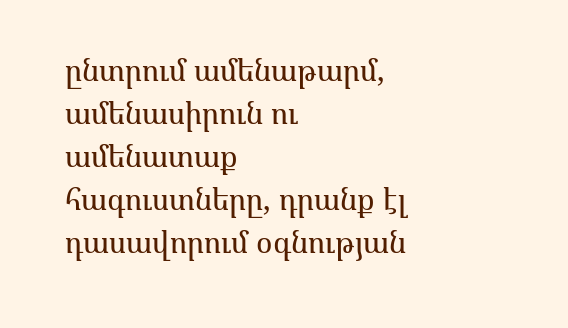ընտրում ամենաթարմ, ամենասիրուն ու ամենատաք հագուստները, դրանք էլ դասավորում օգնության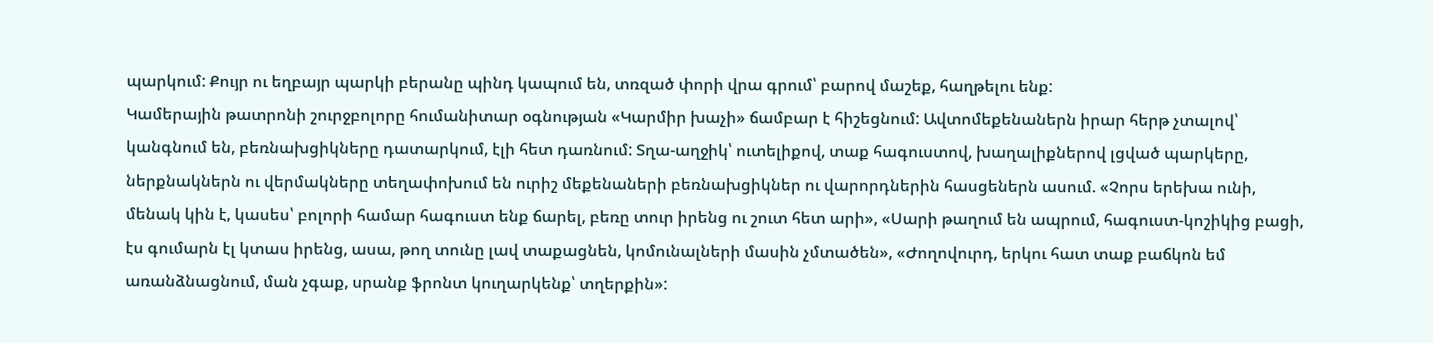պարկում: Քույր ու եղբայր պարկի բերանը պինդ կապում են, տռզած փորի վրա գրում՝ բարով մաշեք, հաղթելու ենք:
Կամերային թատրոնի շուրջբոլորը հումանիտար օգնության «Կարմիր խաչի» ճամբար է հիշեցնում: Ավտոմեքենաներն իրար հերթ չտալով՝ կանգնում են, բեռնախցիկները դատարկում, էլի հետ դառնում: Տղա-աղջիկ՝ ուտելիքով, տաք հագուստով, խաղալիքներով լցված պարկերը, ներքնակներն ու վերմակները տեղափոխում են ուրիշ մեքենաների բեռնախցիկներ ու վարորդներին հասցեներն ասում. «Չորս երեխա ունի, մենակ կին է, կասես՝ բոլորի համար հագուստ ենք ճարել, բեռը տուր իրենց ու շուտ հետ արի», «Սարի թաղում են ապրում, հագուստ-կոշիկից բացի, էս գումարն էլ կտաս իրենց, ասա, թող տունը լավ տաքացնեն, կոմունալների մասին չմտածեն», «Ժողովուրդ, երկու հատ տաք բաճկոն եմ առանձնացնում, ման չգաք, սրանք ֆրոնտ կուղարկենք՝ տղերքին»: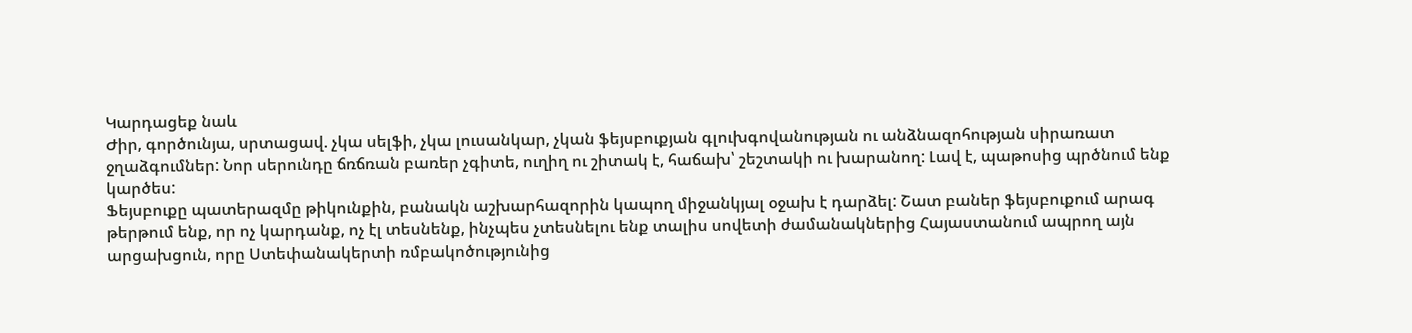Կարդացեք նաև
Ժիր, գործունյա, սրտացավ. չկա սելֆի, չկա լուսանկար, չկան ֆեյսբուքյան գլուխգովանության ու անձնազոհության սիրառատ ջղաձգումներ: Նոր սերունդը ճռճռան բառեր չգիտե, ուղիղ ու շիտակ է, հաճախ՝ շեշտակի ու խարանող: Լավ է, պաթոսից պրծնում ենք կարծես:
Ֆեյսբուքը պատերազմը թիկունքին, բանակն աշխարհազորին կապող միջանկյալ օջախ է դարձել: Շատ բաներ ֆեյսբուքում արագ թերթում ենք, որ ոչ կարդանք, ոչ էլ տեսնենք, ինչպես չտեսնելու ենք տալիս սովետի ժամանակներից Հայաստանում ապրող այն արցախցուն, որը Ստեփանակերտի ռմբակոծությունից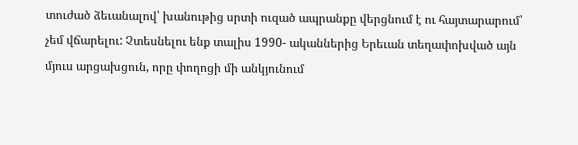տուժած ձեւանալով՝ խանութից սրտի ուզած ապրանքը վերցնում է ու հայտարարում՝ չեմ վճարելու: Չտեսնելու ենք տալիս 1990- ականներից Երեւան տեղափոխված այն մյուս արցախցուն, որը փողոցի մի անկյունում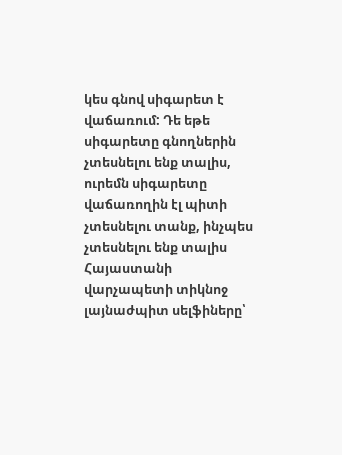կես գնով սիգարետ է վաճառում: Դե եթե սիգարետը գնողներին չտեսնելու ենք տալիս, ուրեմն սիգարետը վաճառողին էլ պիտի չտեսնելու տանք, ինչպես չտեսնելու ենք տալիս Հայաստանի վարչապետի տիկնոջ լայնաժպիտ սելֆիները՝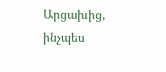Արցախից, ինչպես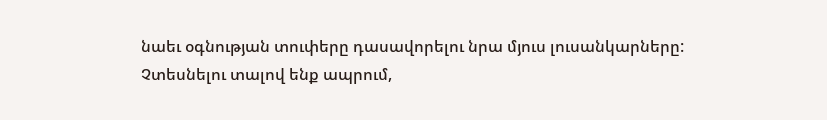նաեւ օգնության տուփերը դասավորելու նրա մյուս լուսանկարները:
Չտեսնելու տալով ենք ապրում,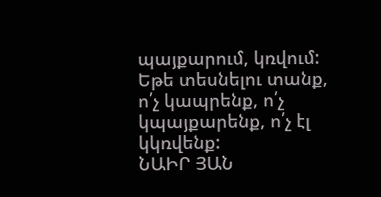պայքարում, կռվում: Եթե տեսնելու տանք, ո՛չ կապրենք, ո՛չ կպայքարենք, ո՛չ էլ կկռվենք:
ՆԱԻՐ ՅԱՆ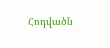Հոդվածն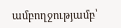ամբողջությամբ՝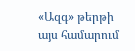«Ազգ» թերթի այս համարում